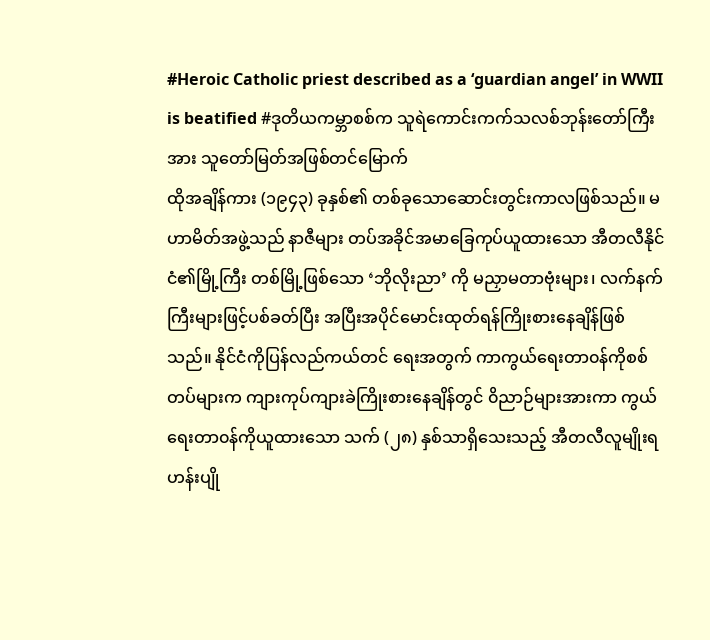#Heroic Catholic priest described as a ‘guardian angel’ in WWII is beatified #ဒုတိယကမ္ဘာစစ်က သူရဲကောင်းကက်သလစ်ဘုန်းတော်ကြီးအား သူတော်မြတ်အဖြစ်တင်မြောက်
ထိုအချိန်ကား (၁၉၄၃) ခုနှစ်၏ တစ်ခုသောဆောင်းတွင်းကာလဖြစ်သည်။ မဟာမိတ်အဖွဲ့သည် နာဇီများ တပ်အခိုင်အမာခြေကုပ်ယူထားသော အီတလီနိုင်ငံ၏မြို့ကြီး တစ်မြို့ဖြစ်သော ‘ဘိုလိုးညာ’ ကို မညှာမတာဗုံးများ၊ လက်နက်ကြီးများဖြင့်ပစ်ခတ်ပြီး အပြီးအပိုင်မောင်းထုတ်ရန်ကြိုးစားနေချိန်ဖြစ်သည်။ နိုင်ငံကိုပြန်လည်ကယ်တင် ရေးအတွက် ကာကွယ်ရေးတာ၀န်ကိုစစ်တပ်များက ကျားကုပ်ကျားခဲကြိုးစားနေချိန်တွင် ၀ိညာဉ်များအားကာ ကွယ်ရေးတာ၀န်ကိုယူထားသော သက် (၂၈) နှစ်သာရှိသေးသည့် အီတလီလူမျိုးရဟန်းပျို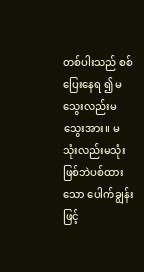တစ်ပါးသည် စစ်ပြေးနေရ ၍ မသွေးလည်းမသွေးအား။ မသုံးလည်းမသုံးဖြစ်ဘဲပစ်ထားသော ပေါက်ချွန်းဖြင့်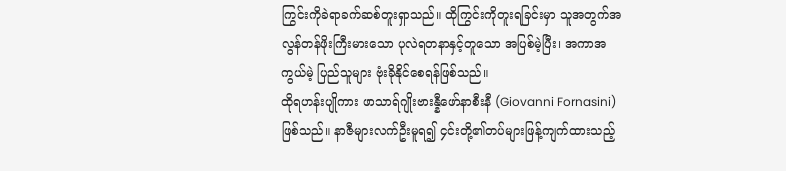ကြွင်းကိုခဲရာခက်ဆစ်တူးရှာသည်။ ထိုကြွင်းကိုတူးရခြင်းမှာ သူအတွက်အလွန်တန်ဖိုးကြီးမားသော ပုလဲရတနာနှင့်တူသော အပြစ်မဲ့ပြီး၊ အကာအကွယ်မဲ့ ပြည်သူများ ဗုံးခိုနိုင်စေရန်ဖြစ်သည်။
ထိုရဟန်းပျိုကား ဖာသာရ်ဂျိုးဗားန္နီဖော်နာစီးနီ (Giovanni Fornasini) ဖြစ်သည်။ နာဇီများလက်ဦးမူရ၍ ၄င်းတို့၏တပ်များဖြန့်ကျက်ထားသည့်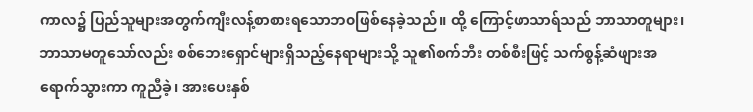ကာလ၌ ပြည်သူများအတွက်ကျီးလန့်စာစားရသောဘ၀ဖြစ်နေခဲ့သည်။ ထို့ ကြောင့်ဖာသာရ်သည် ဘာသာတူများ၊ ဘာသာမတူသော်လည်း စစ်ဘေးရှောင်များရှိသည့်နေရာများသို့ သူ၏စက်ဘီး တစ်စီးဖြင့် သက်စွန့်ဆံဖျားအရောက်သွားကာ ကူညီခဲ့၊ အားပေးနှစ်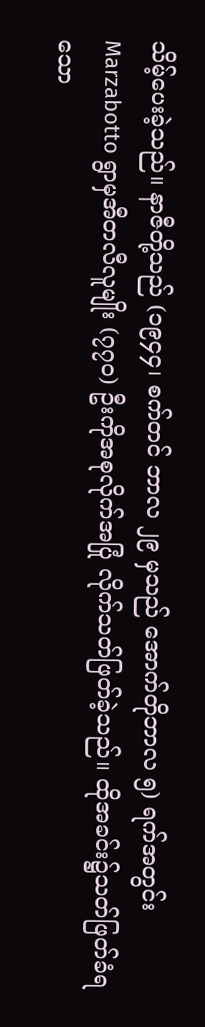သိမ့်ပေးခဲ့သည်။ နာဇီတို့သည် (၁၉၄၄၊ စက်တင် ဘာလ ၂၉ မှသည် အောက်တိုဘာလ ၅) ရက်အတွင်း Marzabotto ရွာမှအီတလီလူမျိုး (၇၇၀) ဦးကိုအစုလိုက်အပြုံ လိုက်သတ်ဖြတ်ခဲ့သည်။ ထိုအခင်း၌သတ်ဖြတ်ခံရသော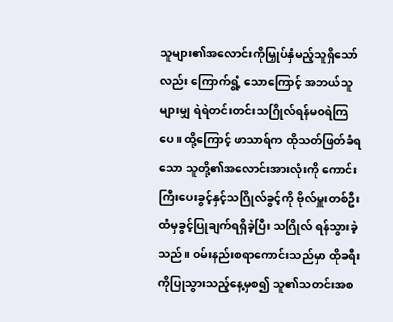သူများ၏အလောင်းကိုမြှုပ်နှံမည့်သူရှိသော်လည်း ကြောက်ရွံ့ သောကြောင့် အဘယ်သူများမျှ ရဲရဲတင်းတင်းသဂြိုလ်ရန်မ၀ရဲကြပေ။ ထို့ကြောင့် ဖာသာရ်က ထိုသတ်ဖြတ်ခံရသော သူတို့၏အလောင်းအားလုံးကို ကောင်းကြီးပေးခွင့်နှင့်သဂြိုလ်ခွင့်ကို ဗိုလ်မှူးတစ်ဦးထံမှခွင့်ပြုချက်ရရှိခဲ့ပြီး သဂြိုလ် ရန်သွားခဲ့သည်။ ၀မ်းနည်းစရာကောင်းသည်မှာ ထိုခရီးကိုပြုသွားသည့်နေ့မှစ၍ သူ၏သတင်းအစ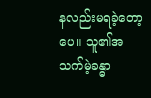နလည်းမရခဲ့တော့ ပေ။ သူ၏အသက်မဲ့ခန္ဓာ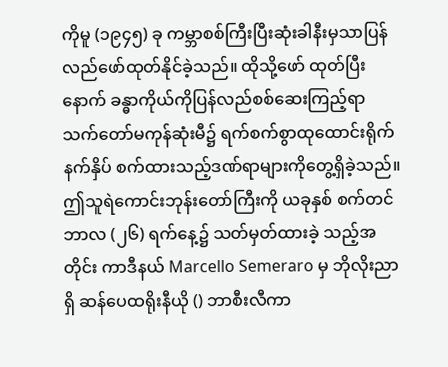ကိုမူ (၁၉၄၅) ခု ကမ္ဘာစစ်ကြီးပြီးဆုံးခါနီးမှသာပြန်လည်ဖော်ထုတ်နိုင်ခဲ့သည်။ ထိုသို့ဖော် ထုတ်ပြီးနောက် ခန္ဓာကိုယ်ကိုပြန်လည်စစ်ဆေးကြည့်ရာ သက်တော်မကုန်ဆုံးမီ၌ ရက်စက်စွာထုထောင်းရိုက်နက်နှိပ် စက်ထားသည့်ဒဏ်ရာများကိုတွေ့ရှိခဲ့သည်။
ဤသူရဲကောင်းဘုန်းတော်ကြီးကို ယခုနှစ် စက်တင်ဘာလ (၂၆) ရက်နေ့၌ သတ်မှတ်ထားခဲ့ သည့်အတိုင်း ကာဒီနယ် Marcello Semeraro မှ ဘိုလိုးညာရှိ ဆန်ပေထရိုးနီယို () ဘာစီးလီကာ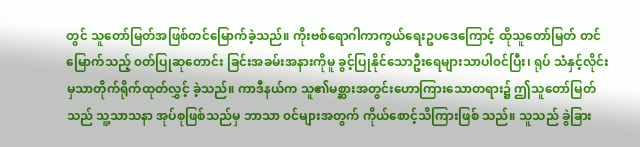တွင် သူတော်မြတ်အဖြစ်တင်မြောက်ခဲ့သည်။ ကိုးဗစ်ရောဂါကာကွယ်ရေးဥပဒေကြောင့် ထိုသူတော်မြတ် တင်မြောက်သည့် ၀တ်ပြုဆုတောင်း ခြင်းအခမ်းအနားကိုမူ ခွင့်ပြုနိုင်သောဦးရေများသာပါ၀င်ပြီး၊ ရုပ် သံနှင့်လိုင်းမှသာတိုက်ရိုက်ထုတ်လွှင့် ခဲ့သည်။ ကာဒီနယ်က သူ၏မစ္ဆားအတွင်းဟောကြားသောတရား၌ ဤသူတော်မြတ်သည် သူ့သာသနာ အုပ်စုဖြစ်သည်မှ ဘာသာ ၀င်များအတွက် ကိုယ်စောင့်သိကြားဖြစ် သည်။ သူသည် ခွဲခြား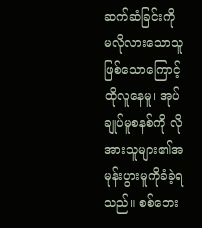ဆက်ဆံခြင်းကို မလိုလားသောသူဖြစ်သောကြောင့် ထိုလူနေမူ၊ အုပ်ချုပ်မူစနစ်ကို လိုအားသူများ၏အမုန်းပွားမူကိုခံခဲ့ရ သည်။ စစ်ဘေး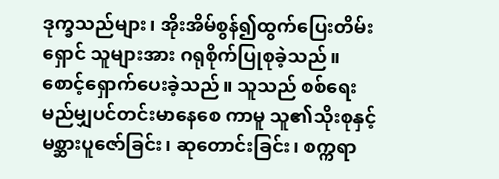ဒုက္ခသည်များ၊ အိုးအိမ်စွန်၍ထွက်ပြေးတိမ်းရှောင် သူများအား ဂရုစိုက်ပြုစုခဲ့သည်။ စောင့်ရှောက်ပေးခဲ့သည်။ သူသည် စစ်ရေးမည်မျှပင်တင်းမာနေစေ ကာမူ သူ၏သိုးစုနှင့်မစ္ဆားပူဇော်ခြင်း၊ ဆုတောင်းခြင်း၊ စက္ကရာ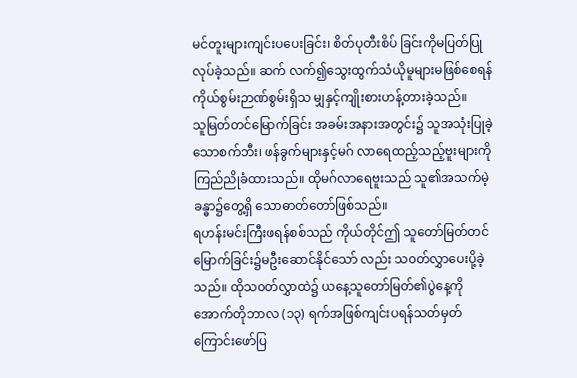မင်တူးများကျင်းပပေးခြင်း၊ စိတ်ပုတီးစိပ် ခြင်းကိုမပြတ်ပြုလုပ်ခဲ့သည်။ ဆက် လက်၍သွေးထွက်သံယိုမူများမဖြစ်စေရန် ကိုယ်စွမ်းဉာဏ်စွမ်းရှိသ မျှနှင့်ကျိုးစားဟန့်တားခဲ့သည်။
သူမြတ်တင်မြောက်ခြင်း အခမ်းအနားအတွင်း၌ သူအသုံးပြုခဲ့သောစက်ဘီး၊ ဖန်ခွက်များနှင့်မဂ် လာရေထည့်သည့်ဗူးများကိုကြည်ညိုခံထားသည်။ ထိုမဂ်လာရေဗူးသည် သူ၏အသက်မဲ့ခန္ဓာ၌တွေ့ရှိ သောဓာတ်တော်ဖြစ်သည်။
ရဟန်းမင်းကြီးဖရန်စစ်သည် ကိုယ်တိုင်ဤ သူတော်မြတ်တင်မြောက်ခြင်း၌မဦးဆောင်နိုင်သော် လည်း သ၀တ်လွှာပေးပို့ခဲ့သည်။ ထိုသ၀တ်လွှာထဲ၌ ယနေ့သူတော်မြတ်၏ပွဲနေ့ကို အောက်တိုဘာလ (၁၃) ရက်အဖြစ်ကျင်းပရန်သတ်မှတ်ကြောင်းဖော်ပြ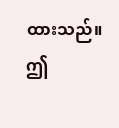ထားသည်။
ဤ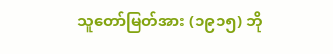သူတော်မြတ်အား (၁၉၁၅) ဘို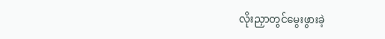လိုးညှာတွင်မွေးဖွားခဲ့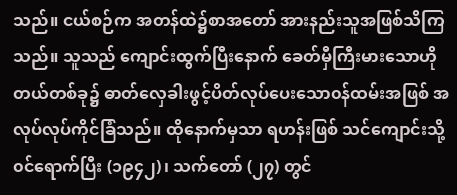သည်။ ငယ်စဉ်က အတန်ထဲ၌စာအတော် အားနည်းသူအဖြစ်သိကြသည်။ သူသည် ကျောင်းထွက်ပြီးနောက် ခေတ်မှီကြီးမားသောဟိုတယ်တစ်ခု၌ ဓာတ်လှေခါးဖွင့်ပိတ်လုပ်ပေးသော၀န်ထမ်းအဖြစ် အလုပ်လုပ်ကိုင်ခြံသည်။ ထိုနောက်မှသာ ရဟန်းဖြစ် သင်ကျောင်းသို့၀င်ရောက်ပြီး (၁၉၄၂)၊ သက်တော် (၂၇) တွင်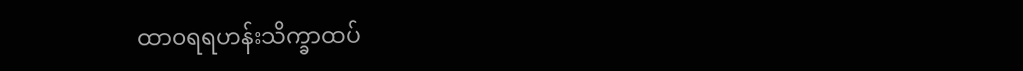ထာ၀ရရဟန်းသိက္ခာထပ်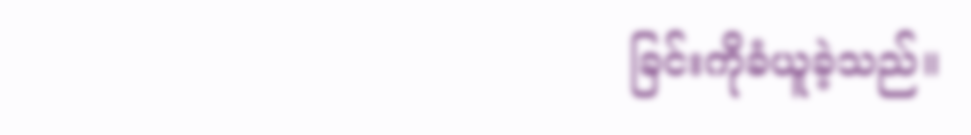ခြင်းကိုခံယူခဲ့သည်။